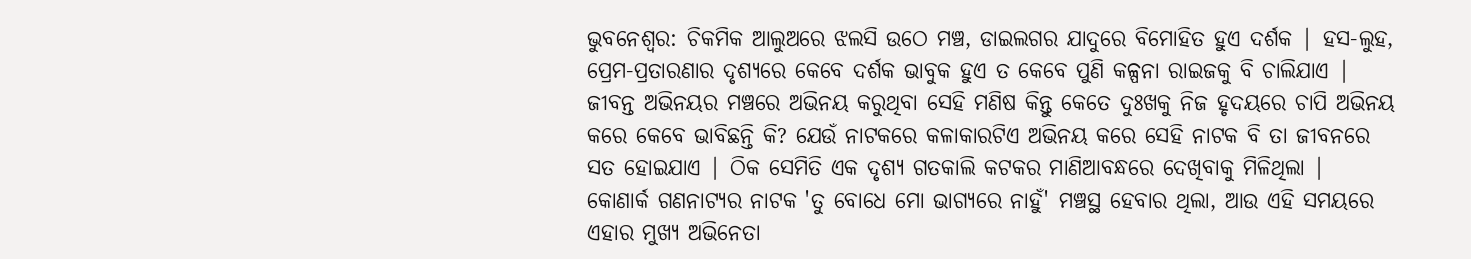ଭୁବନେଶ୍ୱର: ଚିକମିକ ଆଲୁଅରେ ଝଲସି ଉଠେ ମଞ୍ଚ, ଡାଇଲଗର ଯାଦୁରେ ବିମୋହିତ ହୁଏ ଦର୍ଶକ | ହସ-ଲୁହ, ପ୍ରେମ-ପ୍ରତାରଣାର ଦୃଶ୍ୟରେ କେବେ ଦର୍ଶକ ଭାବୁକ ହୁଏ ତ କେବେ ପୁଣି କଳ୍ପନା ରାଇଜକୁ ବି ଚାଲିଯାଏ | ଜୀବନ୍ତ ଅଭିନୟର ମଞ୍ଚରେ ଅଭିନୟ କରୁଥିବା ସେହି ମଣିଷ କିନ୍ତୁ କେତେ ଦୁଃଖକୁ ନିଜ ହୃଦୟରେ ଚାପି ଅଭିନୟ କରେ କେବେ ଭାବିଛନ୍ତି କି? ଯେଉଁ ନାଟକରେ କଳାକାରଟିଏ ଅଭିନୟ କରେ ସେହି ନାଟକ ବି ତା ଜୀବନରେ ସତ ହୋଇଯାଏ | ଠିକ ସେମିତି ଏକ ଦୃଶ୍ୟ ଗତକାଲି କଟକର ମାଣିଆବନ୍ଧରେ ଦେଖିବାକୁ ମିଳିଥିଲା |
କୋଣାର୍କ ଗଣନାଟ୍ୟର ନାଟକ 'ତୁ ବୋଧେ ମୋ ଭାଗ୍ୟରେ ନାହୁଁ' ମଞ୍ଚସ୍ଥ ହେବାର ଥିଲା, ଆଉ ଏହି ସମୟରେ ଏହାର ମୁଖ୍ୟ ଅଭିନେତା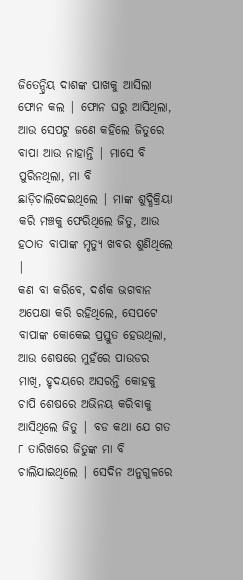ଜିତେନ୍ଦ୍ରିୟ ଦାଶଙ୍କ ପାଖକୁ ଆସିଲା ଫୋନ କଲ | ଫୋନ ଘରୁ ଆସିଥିଲା, ଆଉ ସେପଟୁ ଜଣେ କହିଲେ ଜିତୁରେ ବାପା ଆଉ ନାହାନ୍ତି | ମାସେ ବି ପୁରିନଥିଲା, ମା ବି ଛାଡ଼ିଚାଲିଦେଇଥିଲେ | ମାଙ୍କ ଶୁଦ୍ଧିକ୍ରିୟା କରି ମଞ୍ଚକୁ ଫେରିଥିଲେ ଜିତୁ, ଆଉ ହଠାତ ବାପାଙ୍କ ମୃତ୍ୟୁ ଖବର ଶୁଣିଥିଲେ |
କଣ ବା କରିବେ, ଦର୍ଶକ ଭଗବାନ ଅପେକ୍ଷା କରି ରହିଥିଲେ, ସେପଟେ ବାପାଙ୍କ କୋକେଇ ପ୍ରସ୍ତୁତ ହେଉଥିଲା, ଆଉ ଶେଷରେ ମୁହଁରେ ପାଉଡର ମାଖି, ହୃଦୟରେ ଅସରନ୍ତି କୋହକୁ ଚାପି ଶେଷରେ ଅଭିନୟ କରିବାକୁ ଆସିଥିଲେ ଜିତୁ | ବଡ କଥା ଯେ ଗତ ୮ ତାରିଖରେ ଜିତୁଙ୍କ ମା ବି ଚାଲିଯାଇଥିଲେ | ସେଦିନ ଅନୁଗୁଳରେ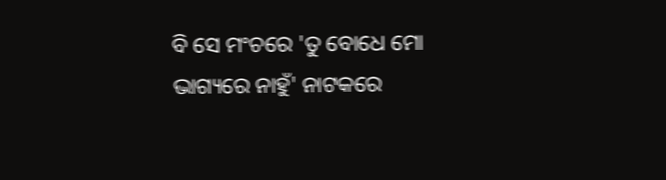ବି ସେ ମଂଚରେ 'ତୁ ବୋଧେ ମୋ ଭାଗ୍ୟରେ ନାହୁଁ' ନାଟକରେ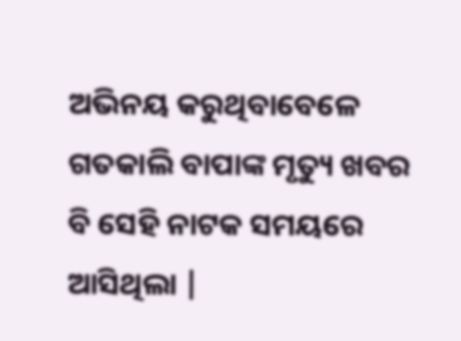ଅଭିନୟ କରୁଥିବାବେଳେ ଗତକାଲି ବାପାଙ୍କ ମୃତ୍ୟୁ ଖବର ବି ସେହି ନାଟକ ସମୟରେ ଆସିଥିଲା |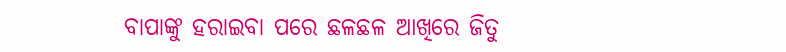ବାପାଙ୍କୁ ହରାଇବା ପରେ ଛଳଛଳ ଆଖିରେ ଜିତୁ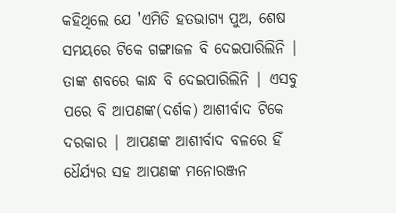କହିଥିଲେ ଯେ 'ଏମିତି ହତଭାଗ୍ୟ ପୁଅ, ଶେଷ ସମୟରେ ଟିକେ ଗଙ୍ଗାଜଳ ବି ଦେଇପାରିଲିନି | ତାଙ୍କ ଶବରେ କାନ୍ଧ ବି ଦେଇପାରିଲିନି | ଏସବୁ ପରେ ବି ଆପଣଙ୍କ(ଦର୍ଶକ) ଆଶୀର୍ବାଦ ଟିକେ ଦରକାର | ଆପଣଙ୍କ ଆଶୀର୍ବାଦ ବଳରେ ହିଁ ଧୈର୍ଯ୍ୟର ସହ ଆପଣଙ୍କ ମନୋରଞ୍ଜନ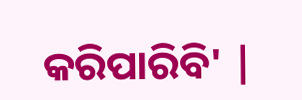କରିପାରିବି' |